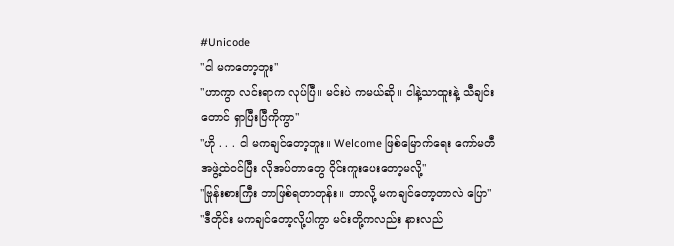#Unicode
"ငါ မကတော့ဘူး"
"ဟာကွာ လင်းရာက လုပ်ပြီ။ မင်းပဲ ကမယ်ဆို။ ငါနဲ့သာထူးနဲ့ သီချင်းတောင် ရှာပြီးပြီကိုကွာ"
"ဟို . . . ငါ မကချင်တော့ဘူး။ Welcome ဖြစ်မြောက်ရေး ကော်မတီ အဖွဲ့ထဲဝင်ပြီး လိုအပ်တာတွေ ဝိုင်းကူးပေးတော့မလို့"
"ဗြုန်းစားကြီး ဘာဖြစ်ရတာတုန်း။ ဘာလို့ မကချင်တော့တာလဲ ပြော"
"ဒီတိုင်း မကချင်တော့လို့ပါကွာ မင်းတို့ကလည်း နားလည်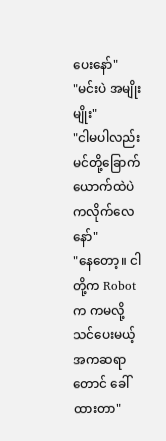ပေးနော်"
"မင်းပဲ အမျိုးမျိုး"
"ငါမပါလည်း မင်တို့ခြောက်ယောက်ထဲပဲ ကလိုက်လေနော်"
"နေတော့။ ငါတို့က Robot က ကမလို့ သင်ပေးမယ့် အကဆရာတောင် ခေါ်ထားတာ"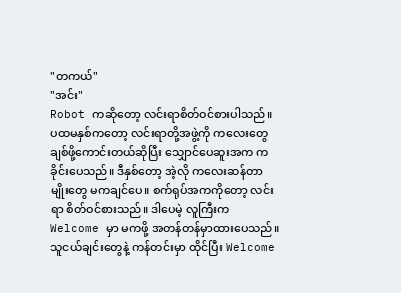"တကယ်"
"အင်း"
Robot ကဆိုတော့ လင်းရာစိတ်ဝင်စားပါသည်။ ပထမနှစ်ကတော့ လင်းရာတို့အဖွဲ့ကို ကလေးတွေ ချစ်ဖို့ကောင်းတယ်ဆိုပြီး သျှောင်ပေဆူးအက ကခိုင်းပေသည်။ ဒီနှစ်တော့ အဲ့လို ကလေးဆန်တာမျိုးတွေ မကချင်ပေ။ စက်ရုပ်အကကိုတော့ လင်းရာ စိတ်ဝင်စားသည်။ ဒါပေမဲ့ လူကြီးက Welcome မှာ မကဖို့ အတန်တန်မှာထားပေသည်။
သူငယ်ချင်းတွေနဲ့ ကန်တင်းမှာ ထိုင်ပြီး Welcome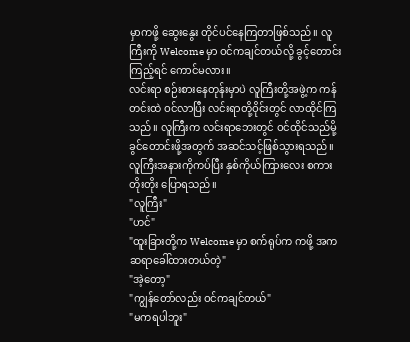မှာကဖို့ ဆွေးနွေး တိုင်ပင်နေကြတာဖြစ်သည်။ လူကြီးကို Welcome မှာ ဝင်ကချင်တယ်လို့ ခွင့်တောင်းကြည့်ရင် ကောင်မလား။
လင်းရာ စဉ်းစားနေတုန်းမှာပဲ လူကြီးတို့အဖွဲ့က ကန်တင်းထဲ ဝင်လာပြီး လင်းရာတို့ဝိုင်းတွင် လာထိုင်ကြသည်။ လူကြီးက လင်းရာဘေးတွင် ဝင်ထိုင်သည်မို့ ခွင်တောင်းဖို့အတွက် အဆင်သင့်ဖြစ်သွားရသည်။
လူကြီးအနားကိုကပ်ပြီး နှစ်ကိုယ်ကြားလေး စကားတိုးတိုး ပြောရသည်။
"လူကြီး"
"ဟင်"
"ထူးခြားတို့က Welcome မှာ စက်ရုပ်က ကဖို့ အကဆရာခေါ်ထားတယ်တဲ့"
"အဲ့တော့"
"ကျွန်တော်လည်း ဝင်ကချင်တယ်"
"မကရပါဘူး"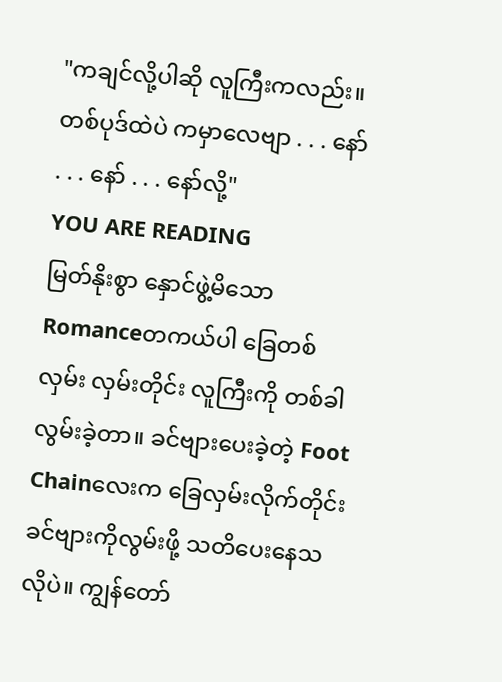"ကချင်လို့ပါဆို လူကြီးကလည်း။ တစ်ပုဒ်ထဲပဲ ကမှာလေဗျာ . . . နော် . . . နော် . . . နော်လို့"
YOU ARE READING
မြတ်နိုးစွာ နှောင်ဖွဲ့မိသော
Romanceတကယ်ပါ ခြေတစ်လှမ်း လှမ်းတိုင်း လူကြီးကို တစ်ခါလွမ်းခဲ့တာ။ ခင်ဗျားပေးခဲ့တဲ့ Foot Chainလေးက ခြေလှမ်းလိုက်တိုင်း ခင်ဗျားကိုလွမ်းဖို့ သတိပေးနေသလိုပဲ။ ကျွန်တော်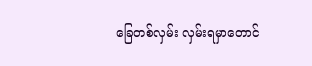ခြေတစ်လှမ်း လှမ်းရမှာတောင်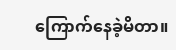ကြောက်နေခဲ့မိတာ။